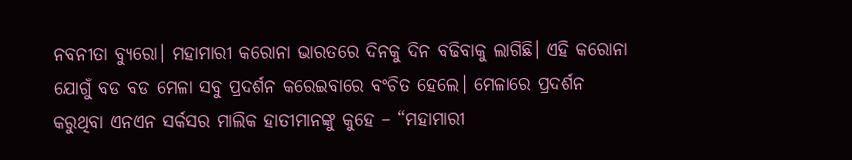ନବନୀତା ବ୍ୟୁରୋ। ମହାମାରୀ କରୋନା ଭାରତରେ ଦିନକୁ ଦିନ ବଢିବାକୁ ଲାଗିଛି। ଏହି କରୋନା ଯୋଗୁଁ ବଡ ବଡ ମେଳା ସବୁ ପ୍ରଦର୍ଶନ କରେଇବାରେ ବଂଚିତ ହେଲେ। ମେଳାରେ ପ୍ରଦର୍ଶନ କରୁଥିବା ଏନଏନ ସର୍କସର ମାଲିକ ହାତୀମାନଙ୍କୁ କୁହେ – “ମହାମାରୀ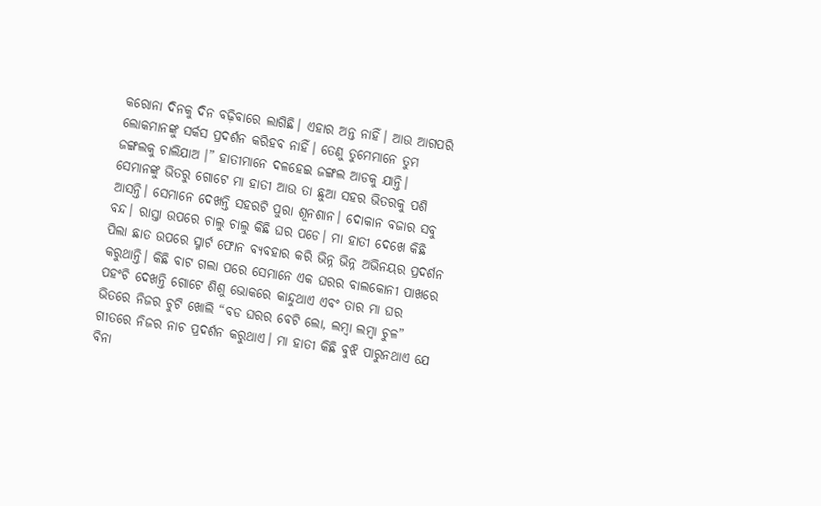କରୋନା ଦିନକୁ ଦିନ ବଢ଼ିବାରେ ଲାଗିଛି। ଏହାର ଅନ୍ତ ନାହିଁ। ଆଉ ଆଗପରି ଲୋକମାନଙ୍କୁ ସର୍କସ ପ୍ରଦର୍ଶନ କରିହବ ନାହିଁ। ତେଣୁ ତୁମେମାନେ ତୁମ ଜଙ୍ଗଲକୁ ଚାଲିଯାଅ ।” ହାତୀମାନେ ଦଳହେଇ ଜଙ୍ଗଲ ଆଡକୁ ଯାନ୍ତି। ସେମାନଙ୍କୁ ଭିତରୁ ଗୋଟେ ମା ହାତୀ ଆଉ ତା ଛୁଆ ସହର ଭିତରକୁ ପଶି ଆସନ୍ତି। ସେମାନେ ଦେଖନ୍ତି ସହରଟି ପୁରା ଶୂନଶାନ। ଦୋକାନ ବଜାର ସବୁ ବନ୍ଦ। ରାସ୍ତା ଉପରେ ଚାଲୁ ଚାଲୁ କିଛି ଘର ପଡେ। ମା ହାତୀ ଦେଖେ କିଛି ପିଲା ଛାତ ଉପରେ ସ୍ମାର୍ଟ ଫୋନ ବ୍ୟବହାର କରି ଭିନ୍ନ ଭିନ୍ନ ଅଭିନୟର ପ୍ରଦର୍ଶନ କରୁଥାନ୍ତି। କିଛି ବାଟ ଗଲା ପରେ ସେମାନେ ଏକ ଘରର ବାଲକୋନୀ ପାଖରେ ପହଂଚି ଦେଖନ୍ତି ଗୋଟେ ଶିଶୁ ଭୋକରେ କାନ୍ଦୁଥାଏ ଏବଂ ତାର ମା ଘର ଭିତରେ ନିଜର ଚୁଟି ଖୋଲି “ବଡ ଘରର ବେଟି ଲୋ, ଲମ୍ବା ଲମ୍ବା ଚୁଳ” ଗୀତରେ ନିଜର ନାଚ ପ୍ରଦର୍ଶନ କରୁଥାଏ। ମା ହାତୀ କିଛି ବୁଝି ପାରୁନଥାଏ ଯେ ବିନା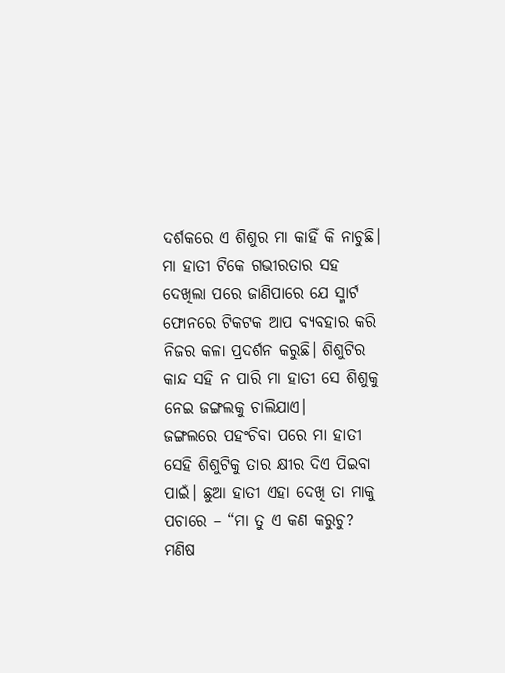ଦର୍ଶକରେ ଏ ଶିଶୁର ମା କାହିଁ କି ନାଚୁଛି। ମା ହାତୀ ଟିକେ ଗଭୀରତାର ସହ ଦେଖିଲା ପରେ ଜାଣିପାରେ ଯେ ସ୍ମାର୍ଟ ଫୋନରେ ଟିକଟକ ଆପ ବ୍ୟବହାର କରି ନିଜର କଳା ପ୍ରଦର୍ଶନ କରୁଛି। ଶିଶୁଟିର କାନ୍ଦ ସହି ନ ପାରି ମା ହାତୀ ସେ ଶିଶୁକୁ ନେଇ ଜଙ୍ଗଲକୁ ଚାଲିଯାଏ।
ଜଙ୍ଗଲରେ ପହଂଚିବା ପରେ ମା ହାତୀ ସେହି ଶିଶୁଟିକୁ ତାର କ୍ଷୀର ଦିଏ ପିଇବା ପାଇଁ। ଛୁଆ ହାତୀ ଏହା ଦେଖି ତା ମାକୁ ପଚାରେ – “ମା ତୁ ଏ କଣ କରୁଚୁ? ମଣିଷ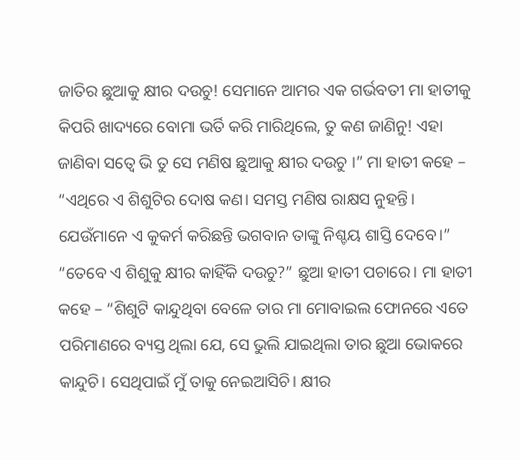ଜାତିର ଛୁଆକୁ କ୍ଷୀର ଦଉଚୁ! ସେମାନେ ଆମର ଏକ ଗର୍ଭବତୀ ମା ହାତୀକୁ କିପରି ଖାଦ୍ୟରେ ବୋମା ଭର୍ତି କରି ମାରିଥିଲେ, ତୁ କଣ ଜାଣିନୁ! ଏହା ଜାଣିବା ସତ୍ୱେ ଭି ତୁ ସେ ମଣିଷ ଛୁଆକୁ କ୍ଷୀର ଦଉଚୁ ।” ମା ହାତୀ କହେ – “ଏଥିରେ ଏ ଶିଶୁଟିର ଦୋଷ କଣ। ସମସ୍ତ ମଣିଷ ରାକ୍ଷସ ନୁହନ୍ତି। ଯେଉଁମାନେ ଏ କୁକର୍ମ କରିଛନ୍ତି ଭଗବାନ ତାଙ୍କୁ ନିଶ୍ଚୟ ଶାସ୍ତି ଦେବେ।” “ତେବେ ଏ ଶିଶୁକୁ କ୍ଷୀର କାହିଁକି ଦଉଚୁ?” ଛୁଆ ହାତୀ ପଚାରେ। ମା ହାତୀ କହେ – “ଶିଶୁଟି କାନ୍ଦୁଥିବା ବେଳେ ତାର ମା ମୋବାଇଲ ଫୋନରେ ଏତେ ପରିମାଣରେ ବ୍ୟସ୍ତ ଥିଲା ଯେ, ସେ ଭୁଲି ଯାଇଥିଲା ତାର ଛୁଆ ଭୋକରେ କାନ୍ଦୁଚି। ସେଥିପାଇଁ ମୁଁ ତାକୁ ନେଇଆସିଚି। କ୍ଷୀର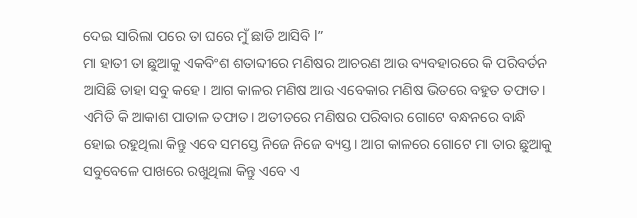ଦେଇ ସାରିଲା ପରେ ତା ଘରେ ମୁଁ ଛାଡି ଆସିବି l”
ମା ହାତୀ ତା ଛୁଆକୁ ଏକବିଂଶ ଶତାବ୍ଦୀରେ ମଣିଷର ଆଚରଣ ଆଉ ବ୍ୟବହାରରେ କି ପରିବର୍ତନ ଆସିଛି ତାହା ସବୁ କହେ। ଆଗ କାଳର ମଣିଷ ଆଉ ଏବେକାର ମଣିଷ ଭିତରେ ବହୁତ ତଫାତ। ଏମିତି କି ଆକାଶ ପାତାଳ ତଫାତ। ଅତୀତରେ ମଣିଷର ପରିବାର ଗୋଟେ ବନ୍ଧନରେ ବାନ୍ଧି ହୋଇ ରହୁଥିଲା କିନ୍ତୁ ଏବେ ସମସ୍ତେ ନିଜେ ନିଜେ ବ୍ୟସ୍ତ। ଆଗ କାଳରେ ଗୋଟେ ମା ତାର ଛୁଆକୁ ସବୁବେଳେ ପାଖରେ ରଖୁଥିଲା କିନ୍ତୁ ଏବେ ଏ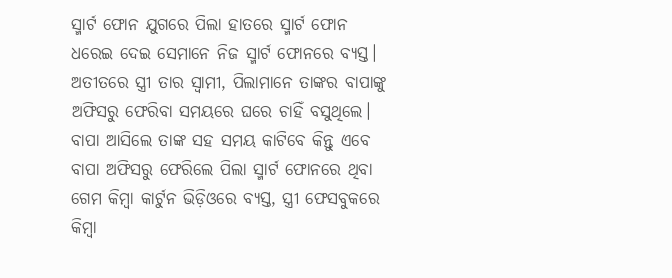ସ୍ମାର୍ଟ ଫୋନ ଯୁଗରେ ପିଲା ହାତରେ ସ୍ମାର୍ଟ ଫୋନ ଧରେଇ ଦେଇ ସେମାନେ ନିଜ ସ୍ମାର୍ଟ ଫୋନରେ ବ୍ୟସ୍ତ। ଅତୀତରେ ସ୍ତ୍ରୀ ତାର ସ୍ୱାମୀ, ପିଲାମାନେ ତାଙ୍କର ବାପାଙ୍କୁ ଅଫିସରୁ ଫେରିବା ସମୟରେ ଘରେ ଚାହିଁ ବସୁଥିଲେ। ବାପା ଆସିଲେ ତାଙ୍କ ସହ ସମୟ କାଟିବେ କିନ୍ତୁ ଏବେ ବାପା ଅଫିସରୁ ଫେରିଲେ ପିଲା ସ୍ମାର୍ଟ ଫୋନରେ ଥିବା ଗେମ କିମ୍ବା କାର୍ଟୁନ ଭିଡ଼ିଓରେ ବ୍ୟସ୍ତ, ସ୍ତ୍ରୀ ଫେସବୁକରେ କିମ୍ବା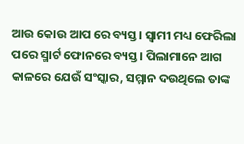ଆଉ କୋଉ ଆପ ରେ ବ୍ୟସ୍ତ। ସ୍ୱାମୀ ମଧ୍ୟ ଫେରିଲା ପରେ ସ୍ମାର୍ଟ ଫୋନରେ ବ୍ୟସ୍ତ। ପିଲାମାନେ ଆଗ କାଳରେ ଯେଉଁ ସଂସ୍କାର, ସମ୍ମାନ ଦଉଥିଲେ ତାଙ୍କ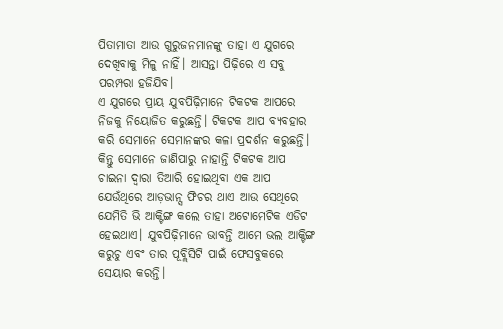ପିତାମାତା ଆଉ ଗୁରୁଜନମାନଙ୍କୁ ତାହା ଏ ଯୁଗରେ ଦେଖିବାକୁ ମିଳୁ ନାହିଁ। ଆସନ୍ତା ପିଢ଼ିରେ ଏ ସବୁ ପରମ୍ପରା ହଜିଯିବ।
ଏ ଯୁଗରେ ପ୍ରାୟ ଯୁବପିଢ଼ିମାନେ ଟିକଟକ ଆପରେ ନିଜକୁ ନିୟୋଜିତ କରୁଛନ୍ତି। ଟିକଟକ ଆପ ବ୍ୟବହାର କରି ସେମାନେ ସେମାନଙ୍କର କଳା ପ୍ରଦର୍ଶନ କରୁଛନ୍ତି। କିନ୍ତୁ ସେମାନେ ଜାଣିପାରୁ ନାହାନ୍ତି ଟିକଟକ ଆପ ଚାଇନା ଦ୍ୱାରା ତିଆରି ହୋଇଥିବା ଏକ ଆପ ଯେଉଁଥିରେ ଆଡ଼ଭାନ୍ସ ଫିଚର ଥାଏ ଆଉ ସେଥିରେ ଯେମିତି ଭି ଆକ୍ଟିଙ୍ଗ କଲେ ତାହା ଅଟୋମେଟିକ ଏଡିଟ ହେଇଥାଏ। ଯୁବପିଢ଼ିମାନେ ଭାବନ୍ତି ଆମେ ଭଲ ଆକ୍ଟିଙ୍ଗ କରୁଚୁ ଏବଂ ତାର ପୂବ୍ଲିସିଟି ପାଇଁ ଫେସବୁକରେ ସେୟାର କରନ୍ତି।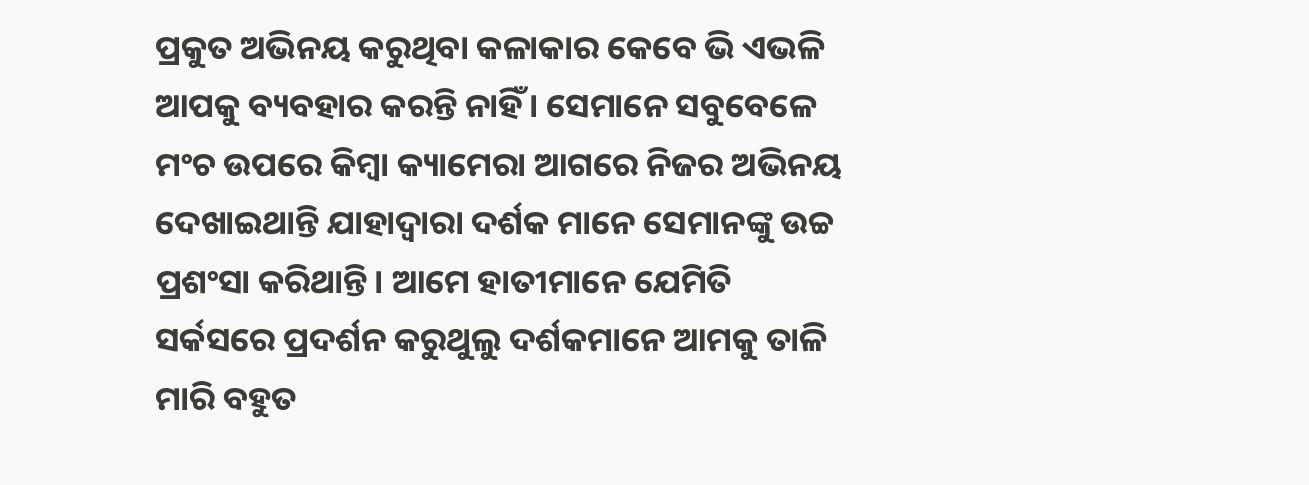ପ୍ରକୁତ ଅଭିନୟ କରୁଥିବା କଳାକାର କେବେ ଭି ଏଭଳି ଆପକୁ ବ୍ୟବହାର କରନ୍ତି ନାହିଁ। ସେମାନେ ସବୁବେଳେ ମଂଚ ଉପରେ କିମ୍ବା କ୍ୟାମେରା ଆଗରେ ନିଜର ଅଭିନୟ ଦେଖାଇଥାନ୍ତି ଯାହାଦ୍ୱାରା ଦର୍ଶକ ମାନେ ସେମାନଙ୍କୁ ଉଚ୍ଚ ପ୍ରଶଂସା କରିଥାନ୍ତି। ଆମେ ହାତୀମାନେ ଯେମିତି ସର୍କସରେ ପ୍ରଦର୍ଶନ କରୁଥୁଲୁ ଦର୍ଶକମାନେ ଆମକୁ ତାଳି ମାରି ବହୁତ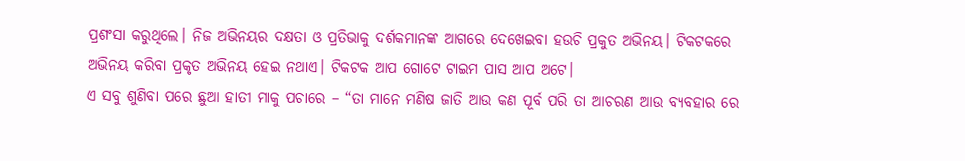ପ୍ରଶଂସା କରୁଥିଲେ। ନିଜ ଅଭିନୟର ଦକ୍ଷତା ଓ ପ୍ରତିଭାକୁ ଦର୍ଶକମାନଙ୍କ ଆଗରେ ଦେଖେଇବା ହଉଚି ପ୍ରକୁତ ଅଭିନୟ। ଟିକଟକରେ ଅଭିନୟ କରିବା ପ୍ରକୃତ ଅଭିନୟ ହେଇ ନଥାଏ। ଟିକଟକ ଆପ ଗୋଟେ ଟାଇମ ପାସ ଆପ ଅଟେ।
ଏ ସବୁ ଶୁଣିବା ପରେ ଛୁଆ ହାତୀ ମାକୁ ପଚାରେ – “ତା ମାନେ ମଣିଷ ଜାତି ଆଉ କଣ ପୂର୍ବ ପରି ତା ଆଚରଣ ଆଉ ବ୍ୟବହାର ରେ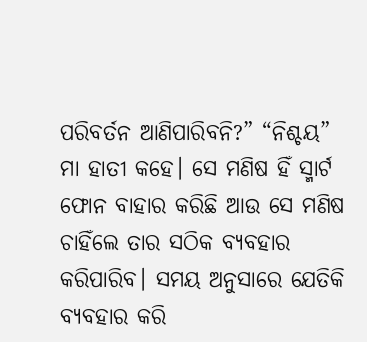ପରିବର୍ତନ ଆଣିପାରିବନି?” “ନିଶ୍ଚୟ” ମା ହାତୀ କହେ। ସେ ମଣିଷ ହିଁ ସ୍ମାର୍ଟ ଫୋନ ବାହାର କରିଛି ଆଉ ସେ ମଣିଷ ଚାହିଁଲେ ତାର ସଠିକ ବ୍ୟବହାର କରିପାରିବ। ସମୟ ଅନୁସାରେ ଯେତିକି ବ୍ୟବହାର କରି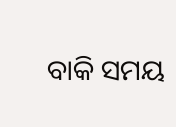ବାକି ସମୟ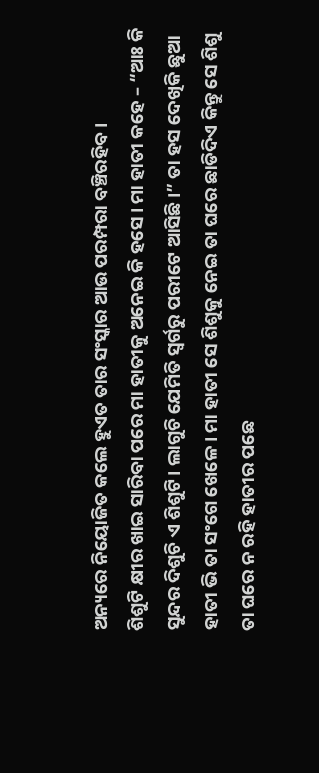ଅନ୍ୟରେ ନିୟୋଜିତ କଲେ ହୁଏତ ତାର ସଂସ୍କାର ଆଉ ପରମ୍ପରା ବଞ୍ଚିରହିବ।
ଶିଶୁଟି କ୍ଷୀର ଖାଇ ସାରିବା ପରେ ମା ହାତୀକୁ ଅନେଇ କି ହସେ। ମା ହାତୀ କହେ – “ଆଃ କି ସୁନ୍ଦର ଦିଶୁଚି ଏ ଶିଶୁଟି। ଲାଗୁଚି ଯେମିତି ସ୍ୱର୍ଗରୁ ପରୀଟେ ଆସିଛି ।” ତା ହସ ଦେଖିକି ଛୁଆ ହାତୀ ଭି ତା ସଂଗେ ଖେଳେ। ମା ହାତୀ ସେ ଶିଶୁକୁ ନେଇ ତା ଘରେ ଛାଡିଦିଏ କିନ୍ତୁ ସେ ଶିଶୁ ତା ଘରେ ନ ରହି ହାତୀର ପଛେ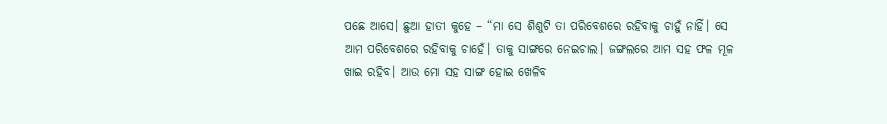ପଛେ ଆସେ। ଛୁଆ ହାତୀ କୁହେ – “ମା ସେ ଶିଶୁଟି ତା ପରିବେଶରେ ରହିବାକୁ ଚାହୁଁ ନାହିଁ। ସେ ଆମ ପରିବେଶରେ ରହିବାକୁ ଚାହେଁ। ତାକୁ ସାଙ୍ଗରେ ନେଇଚାଲ। ଜଙ୍ଗଲରେ ଆମ ସହ ଫଳ ମୂଳ ଖାଇ ରହିବ। ଆଉ ମୋ ସହ ସାଙ୍ଗ ହୋଇ ଖେଳିବ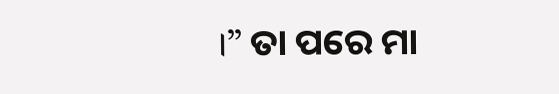।” ତା ପରେ ମା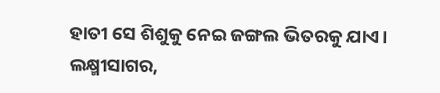ହାତୀ ସେ ଶିଶୁକୁ ନେଇ ଜଙ୍ଗଲ ଭିତରକୁ ଯାଏ।
ଲକ୍ଷ୍ମୀସାଗର,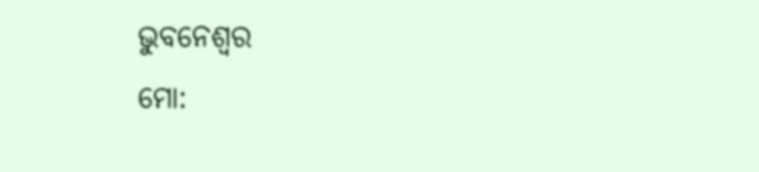ଭୁବନେଶ୍ୱର
ମୋ: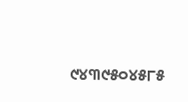୯୪୩୯୫୦୪୫୮୫